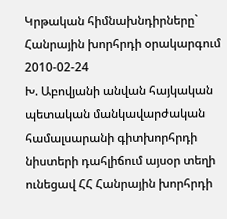Կրթական հիմնախնդիրները` Հանրային խորհրդի օրակարգում
2010-02-24
Խ. Աբովյանի անվան հայկական պետական մանկավարժական համալսարանի գիտխորհրդի նիստերի դահլիճում այսօր տեղի ունեցավ ՀՀ Հանրային խորհրդի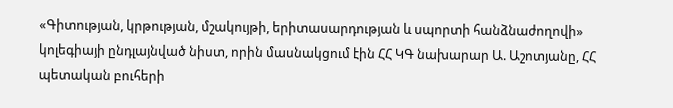«Գիտության, կրթության, մշակույթի, երիտասարդության և սպորտի հանձնաժողովի» կոլեգիայի ընդլայնված նիստ, որին մասնակցում էին ՀՀ ԿԳ նախարար Ա. Աշոտյանը, ՀՀ պետական բուհերի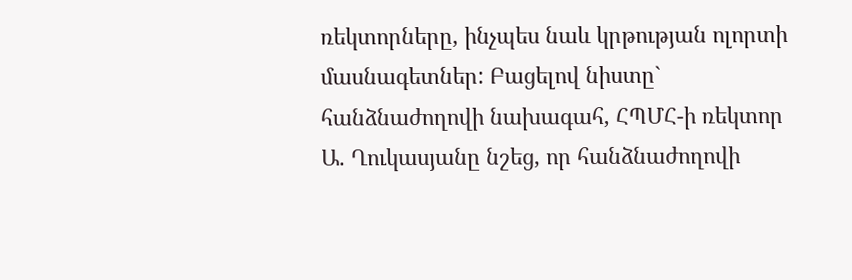ռեկտորները, ինչպես նաև կրթության ոլորտի մասնագետներ: Բացելով նիստը` հանձնաժողովի նախագահ, ՀՊՄՀ-ի ռեկտոր Ա. Ղուկասյանը նշեց, որ հանձնաժողովի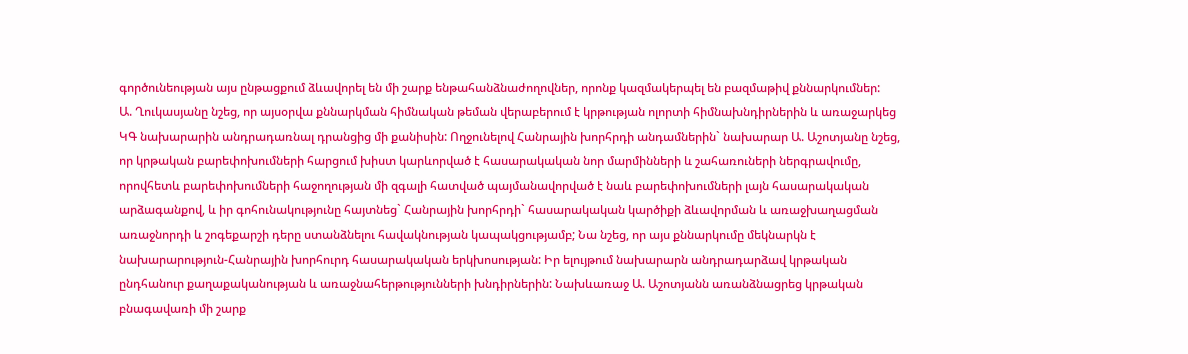գործունեության այս ընթացքում ձևավորել են մի շարք ենթահանձնաժողովներ, որոնք կազմակերպել են բազմաթիվ քննարկումներ:
Ա. Ղուկասյանը նշեց, որ այսօրվա քննարկման հիմնական թեման վերաբերում է կրթության ոլորտի հիմնախնդիրներին և առաջարկեց ԿԳ նախարարին անդրադառնալ դրանցից մի քանիսին: Ողջունելով Հանրային խորհրդի անդամներին` նախարար Ա. Աշոտյանը նշեց, որ կրթական բարեփոխումների հարցում խիստ կարևորված է հասարակական նոր մարմինների և շահառուների ներգրավումը, որովհետև բարեփոխումների հաջողության մի զգալի հատված պայմանավորված է նաև բարեփոխումների լայն հասարակական արձագանքով, և իր գոհունակությունը հայտնեց` Հանրային խորհրդի` հասարակական կարծիքի ձևավորման և առաջխաղացման առաջնորդի և շոգեքարշի դերը ստանձնելու հավակնության կապակցությամբ; Նա նշեց, որ այս քննարկումը մեկնարկն է նախարարություն-Հանրային խորհուրդ հասարակական երկխոսության: Իր ելույթում նախարարն անդրադարձավ կրթական ընդհանուր քաղաքականության և առաջնահերթությունների խնդիրներին: Նախևառաջ Ա. Աշոտյանն առանձնացրեց կրթական բնագավառի մի շարք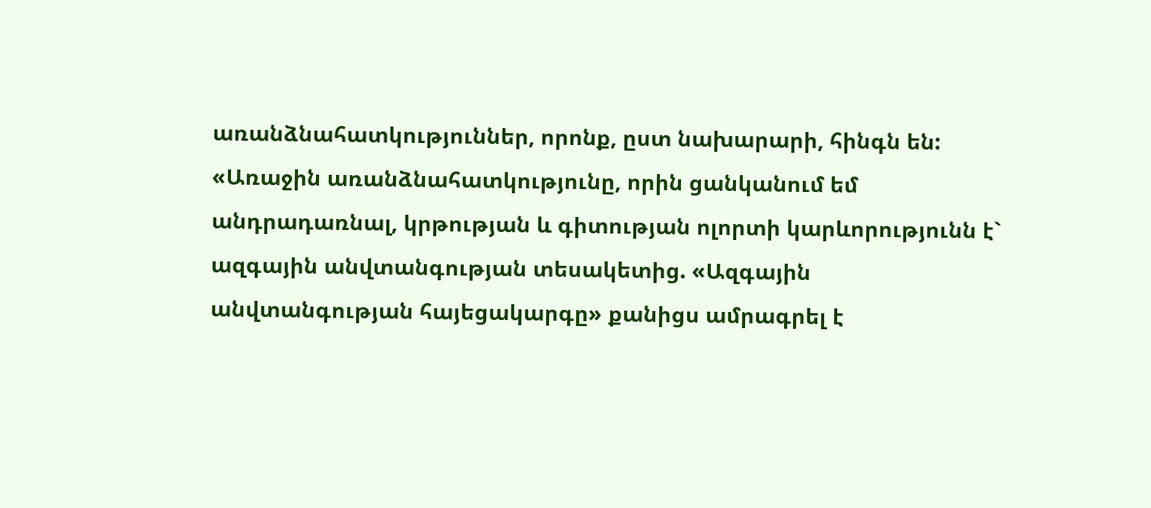առանձնահատկություններ, որոնք, ըստ նախարարի, հինգն են: «Առաջին առանձնահատկությունը, որին ցանկանում եմ անդրադառնալ, կրթության և գիտության ոլորտի կարևորությունն է` ազգային անվտանգության տեսակետից. «Ազգային անվտանգության հայեցակարգը» քանիցս ամրագրել է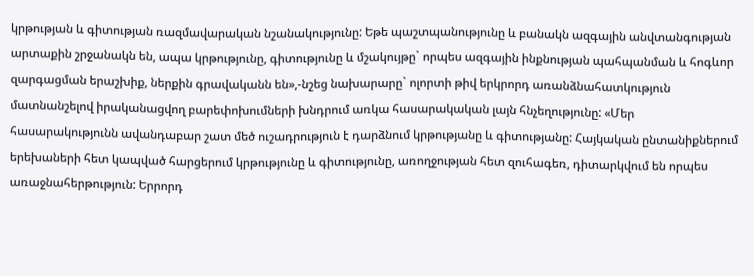կրթության և գիտության ռազմավարական նշանակությունը: Եթե պաշտպանությունը և բանակն ազգային անվտանգության արտաքին շրջանակն են, ապա կրթությունը, գիտությունը և մշակույթը` որպես ազգային ինքնության պահպանման և հոգևոր զարգացման երաշխիք, ներքին գրավականն են»,-նշեց նախարարը` ոլորտի թիվ երկրորդ առանձնահատկություն մատնանշելով իրականացվող բարեփոխումների խնդրում առկա հասարակական լայն հնչեղությունը: «Մեր հասարակությունն ավանդաբար շատ մեծ ուշադրություն է դարձնում կրթությանը և գիտությանը: Հայկական ընտանիքներում երեխաների հետ կապված հարցերում կրթությունը և գիտությունը, առողջության հետ զուհագեռ, դիտարկվում են որպես առաջնահերթություն: Երրորդ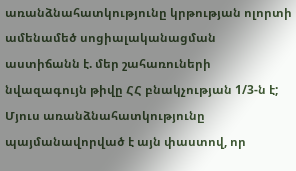առանձնահատկությունը կրթության ոլորտի ամենամեծ սոցիալականացման աստիճանն է. մեր շահառուների նվազագույն թիվը ՀՀ բնակչության 1/3-ն է; Մյուս առանձնահատկությունը պայմանավորված է այն փաստով, որ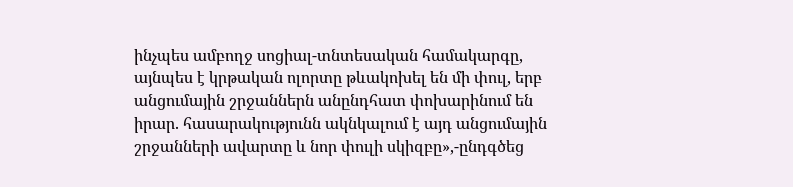ինչպես ամբողջ սոցիալ-տնտեսական համակարգը, այնպես է կրթական ոլորտը թևակոխել են մի փուլ, երբ անցումային շրջաններն անընդհատ փոխարինում են իրար. հասարակությունն ակնկալում է այդ անցումային շրջանների ավարտը և նոր փուլի սկիզբը»,-ընդգծեց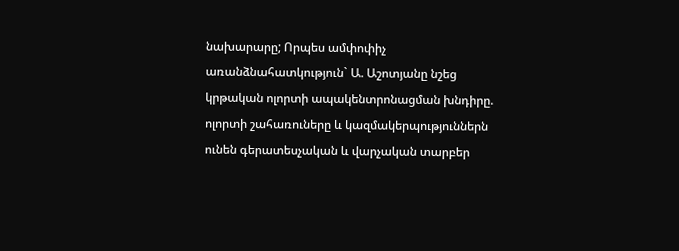նախարարը; Որպես ամփոփիչ առանձնահատկություն` Ա. Աշոտյանը նշեց կրթական ոլորտի ապակենտրոնացման խնդիրը. ոլորտի շահառուները և կազմակերպություններն ունեն գերատեսչական և վարչական տարբեր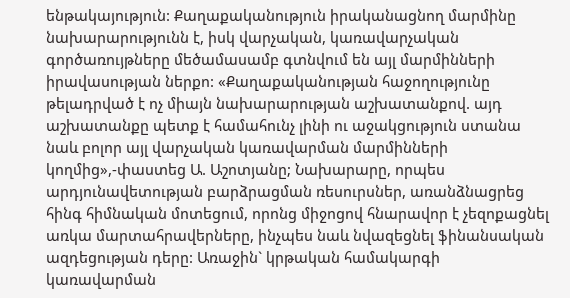ենթակայություն: Քաղաքականություն իրականացնող մարմինը նախարարությունն է, իսկ վարչական, կառավարչական գործառույթները մեծամասամբ գտնվում են այլ մարմինների իրավասության ներքո: «Քաղաքականության հաջողությունը թելադրված է ոչ միայն նախարարության աշխատանքով. այդ աշխատանքը պետք է համահունչ լինի ու աջակցություն ստանա նաև բոլոր այլ վարչական կառավարման մարմինների կողմից»,-փաստեց Ա. Աշոտյանը; Նախարարը, որպես արդյունավետության բարձրացման ռեսուրսներ, առանձնացրեց հինգ հիմնական մոտեցում, որոնց միջոցով հնարավոր է չեզոքացնել առկա մարտահրավերները, ինչպես նաև նվազեցնել ֆինանսական ազդեցության դերը: Առաջին` կրթական համակարգի կառավարման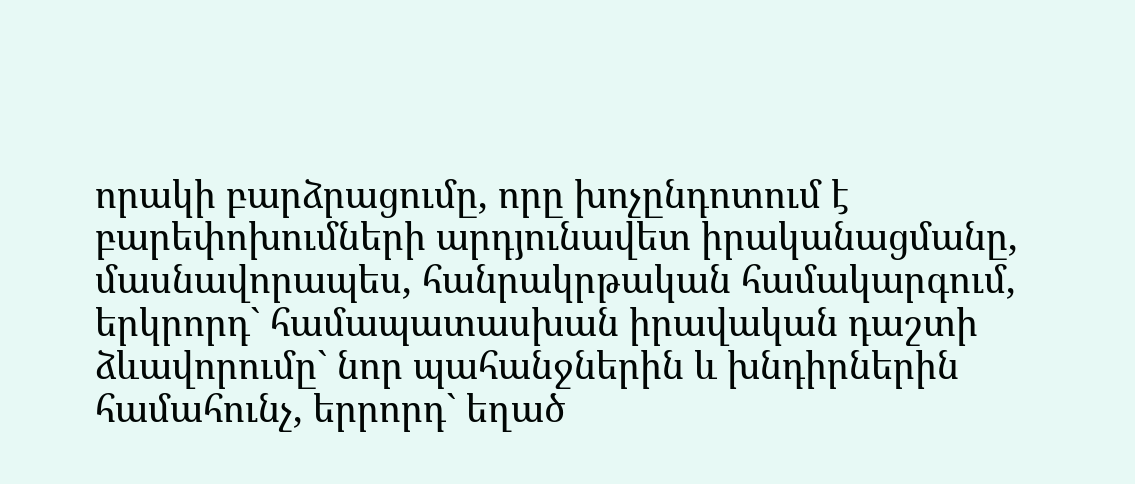որակի բարձրացումը, որը խոչընդոտում է բարեփոխումների արդյունավետ իրականացմանը, մասնավորապես, հանրակրթական համակարգում, երկրորդ` համապատասխան իրավական դաշտի ձևավորումը` նոր պահանջներին և խնդիրներին համահունչ, երրորդ` եղած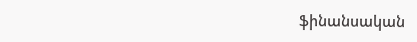ֆինանսական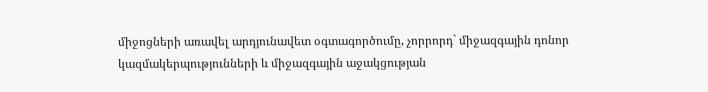միջոցների առավել արդյունավետ օգտագործումը, չորրորդ` միջազգային դոնոր կազմակերպությունների և միջազգային աջակցության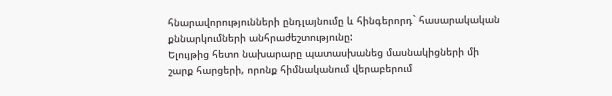հնարավորությունների ընդլայնումը և հինգերորդ` հասարակական քննարկումների անհրաժեշտությունը:
Ելույթից հետո նախարարը պատասխանեց մասնակիցների մի շարք հարցերի, որոնք հիմնականում վերաբերում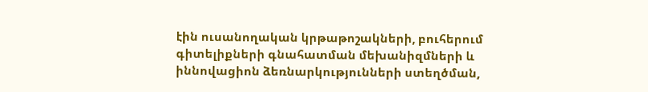էին ուսանողական կրթաթոշակների, բուհերում գիտելիքների գնահատման մեխանիզմների և իննովացիոն ձեռնարկությունների ստեղծման,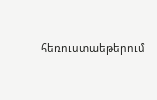հեռուստաեթերում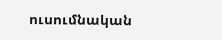ուսումնական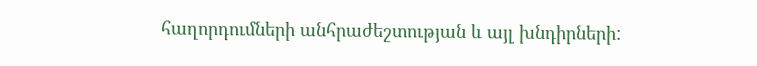հաղորդումների անհրաժեշտության և այլ խնդիրների: